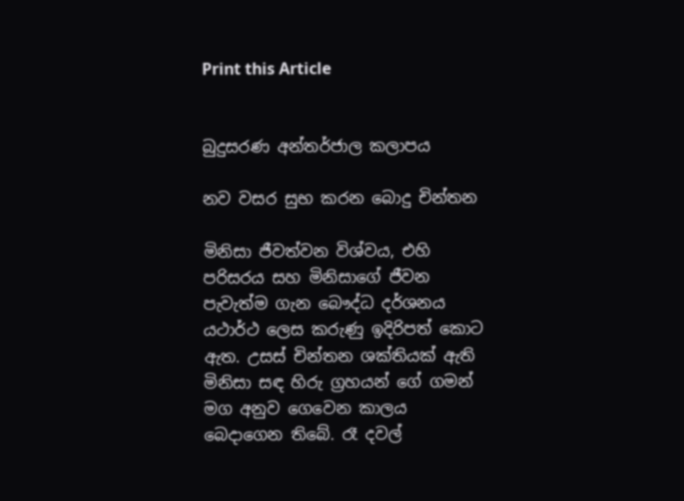Print this Article


බුදුසරණ අන්තර්ජාල කලාපය

නව වසර සුභ කරන බොදු චින්තන

මිනිසා ජීවත්වන විශ්වය, එහි පරිසරය සහ මිනිසාගේ ජීවන පැවැත්ම ගැන බෞද්ධ දර්ශනය යථාර්ථ ලෙස කරුණු ඉදිරිපත් කොට ඇත. උසස් චින්තන ශක්තියක් ඇති මිනිසා සඳ හිරු ග්‍රහයන් ගේ ගමන් මග අනුව ගෙවෙන කාලය බෙදාගෙන තිබේ. රෑ දවල්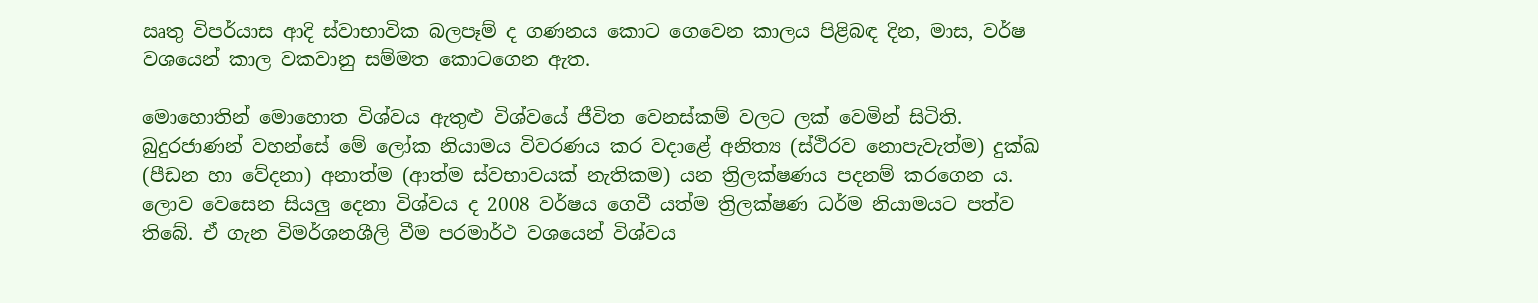ඍතු විපර්යාස ආදි ස්වාභාවික බලපෑම් ද ගණනය කොට ගෙවෙන කාලය පිළිබඳ දින, මාස, වර්ෂ වශයෙන් කාල වකවානු සම්මත කොටගෙන ඇත.

මොහොතින් මොහොත විශ්වය ඇතුළු විශ්වයේ ජීවිත වෙනස්කම් වලට ලක් වෙමින් සිටිති. බුදුරජාණන් වහන්සේ මේ ලෝක නියාමය විවරණය කර වදාළේ අනිත්‍ය (ස්ථිරව නොපැවැත්ම) දුක්ඛ (පීඩන හා වේදනා) අනාත්ම (ආත්ම ස්වභාවයක් නැතිකම) යන ත්‍රිලක්ෂණය පදනම් කරගෙන ය. ලොව වෙසෙන සියලු දෙනා විශ්වය ද 2008 වර්ෂය ගෙවී යත්ම ත්‍රිලක්ෂණ ධර්ම නියාමයට පත්ව තිබේ. ඒ ගැන විමර්ශනශීලි වීම පරමාර්ථ වශයෙන් විශ්වය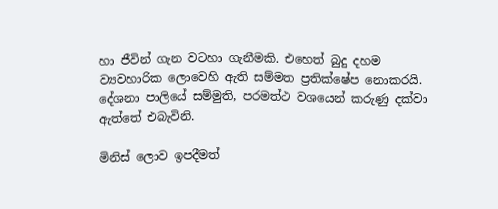හා ජීවින් ගැන වටහා ගැනීමකි. එහෙත් බුදු දහම ව්‍යවහාරික ලොවෙහි ඇති සම්මත ප්‍රතික්ෂේප නොකරයි. දේශනා පාලියේ සම්මුති, පරමත්ථ වශයෙන් කරුණු දක්වා ඇත්තේ එබැවිනි.

මිනිස් ලොව ඉපදීමත්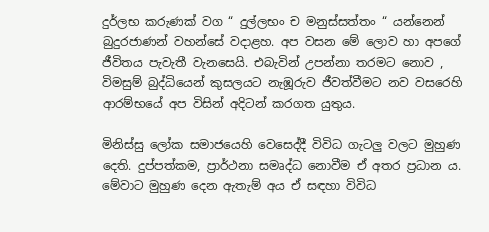දුර්ලභ කරුණක් වග “ දුල්ලභං ච මනුස්සත්තං “ යන්නෙන් බුදුරජාණන් වහන්සේ වදාළහ. අප වසන මේ ලොව හා අපගේ ජීවිතය පැවැතී වැනසෙයි. එබැවින් උපන්නා තරමට නොව , විමසුම් බුද්ධියෙන් කුසලයට නැඹූරුව ජීවත්වීමට නව වසරෙහි ආරම්භයේ අප විසින් අදිටන් කරගත යුතුය.

මිනිස්සු ලෝක සමාජයෙහි වෙසෙද්දී විවිධ ගැටලු වලට මුහුණ දෙති. දුප්පත්කම, ප්‍රාර්ථනා සමෘද්ධ නොවීම ඒ අතර ප්‍රධාන ය. මේවාට මුහුණ දෙන ඇතැම් අය ඒ සඳහා විවිධ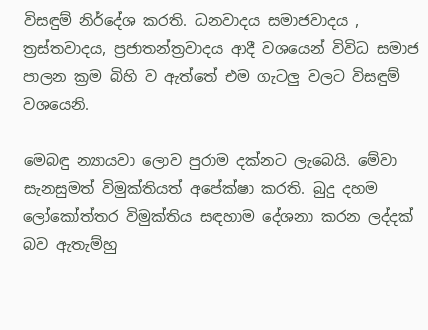විසඳුම් නිර්දේශ කරති. ධනවාදය සමාජවාදය , ත්‍රස්තවාදය, ප්‍රජාතන්ත්‍රවාදය ආදී වශයෙන් විවිධ සමාජ පාලන ක්‍රම බිහි ව ඇත්තේ එම ගැටලු වලට විසඳුම් වශයෙනි.

මෙබඳු න්‍යායවා ලොව පුරාම දක්නට ලැබෙයි. මේවා සැනසුමත් විමුක්තියත් අපේක්ෂා කරති. බුදු දහම ලෝකෝත්තර විමුක්තිය සඳහාම දේශනා කරන ලද්දක් බව ඇතැම්හු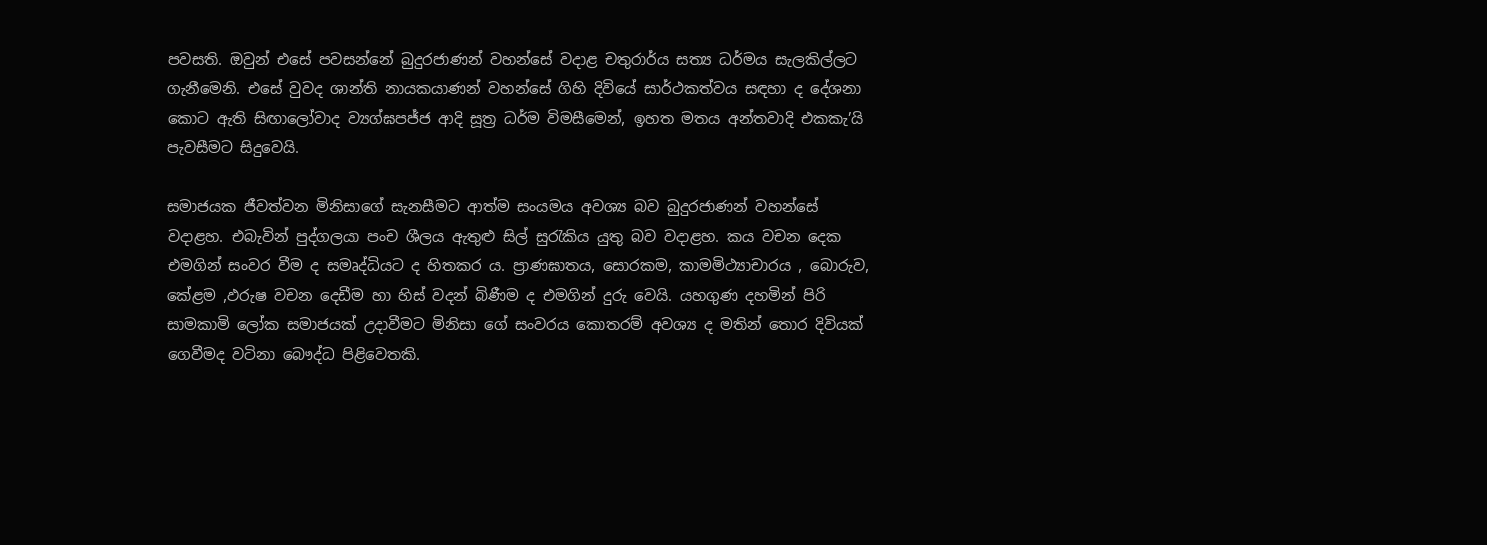පවසති. ඔවුන් එසේ පවසන්නේ බුදුරජාණන් වහන්සේ වදාළ චතුරාර්ය සත්‍ය ධර්මය සැලකිල්ලට ගැනීමෙනි. එසේ වුවද ශාන්ති නායකයාණන් වහන්සේ ගිහි දිවියේ සාර්ථකත්වය සඳහා ද දේශනා කොට ඇති සිඟාලෝවාද ව්‍යග්ඝපජ්ජ ආදි සූත්‍ර ධර්ම විමසීමෙන්, ඉහත මතය අන්තවාදි එකකැ’යි පැවසීමට සිදුවෙයි.

සමාජයක ජීවත්වන මිනිසාගේ සැනසීමට ආත්ම සංයමය අවශ්‍ය බව බුදුරජාණන් වහන්සේ වදාළහ. එබැවින් පුද්ගලයා පංච ශීලය ඇතුළු සිල් සුරැකිය යුතු බව වදාළහ. කය වචන දෙක එමගින් සංවර වීම ද සමෘද්ධියට ද හිතකර ය. ප්‍රාණඝාතය, සොරකම, කාමමිථ්‍යාචාරය , බොරුව, කේළම ,ඵරුෂ වචන දෙඩීම හා හිස් වදන් බිණීම ද එමගින් දුරු වෙයි. යහගුණ දහමින් පිරි සාමකාමි ලෝක සමාජයක් උදාවීමට මිනිසා ගේ සංවරය කොතරම් අවශ්‍ය ද මතින් තොර දිවියක් ගෙවීමද වටිනා බෞද්ධ පිළිවෙතකි.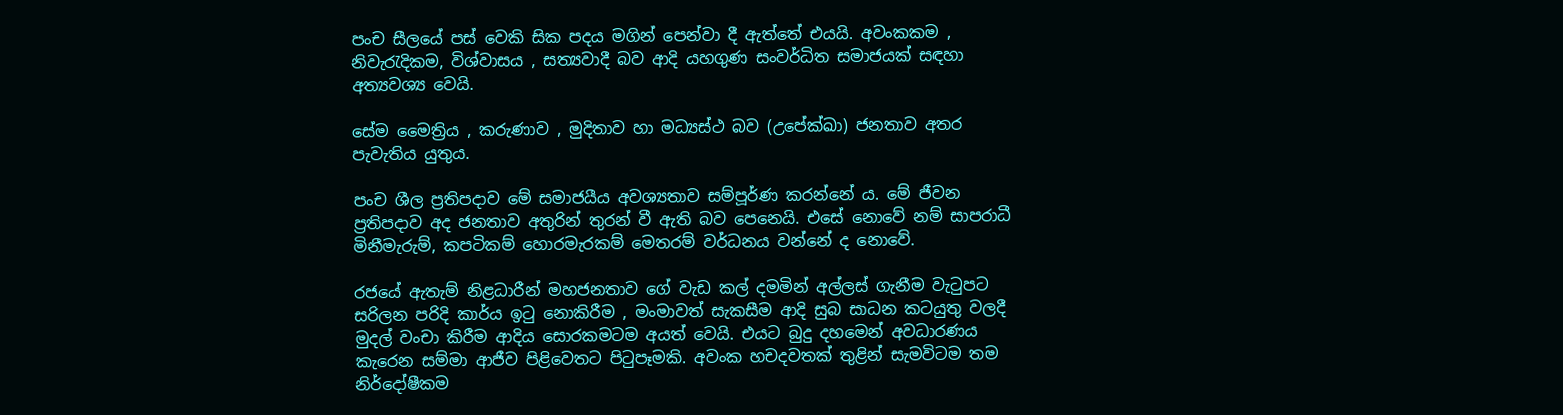පංච සීලයේ පස් වෙකි සික පදය මගින් පෙන්වා දී ඇත්තේ එයයි. අවංකකම , නිවැරැදිකම, විශ්වාසය , සත්‍යවාදී බව ආදි යහගුණ සංවර්ධිත සමාජයක් සඳහා අත්‍යවශ්‍ය වෙයි.

සේම මෛත්‍රිය , කරුණාව , මුදිතාව හා මධ්‍යස්ථ බව (උපේක්ඛා) ජනතාව අතර පැවැතිය යුතුය.

පංච ශීල ප්‍රතිපදාව මේ සමාජයීය අවශ්‍යතාව සම්පූර්ණ කරන්නේ ය. මේ ජීවන ප්‍රතිපදාව අද ජනතාව අතුරින් තුරන් වී ඇති බව පෙනෙයි. එසේ නොවේ නම් සාපරාධී මිනීමැරුම්, කපටිකම් හොරමැරකම් මෙතරම් වර්ධනය වන්නේ ද නොවේ.

රජයේ ඇතැම් නිළධාරීන් මහජනතාව ගේ වැඩ කල් දමමින් අල්ලස් ගැනීම වැටුපට සරිලන පරිදි කාර්ය ඉටු නොකිරීම , මංමාවත් සැකසීම ආදි සුබ සාධන කටයුතු වලදී මුදල් වංචා කිරීම ආදිය සොරකමටම අයත් වෙයි. එයට බුදු දහමෙන් අවධාරණය කැරෙන සම්මා ආජීව පිළිවෙතට පිටුපෑමකි. අවංක හචදවතක් තුළින් සැමවිටම තම නිර්දෝෂීකම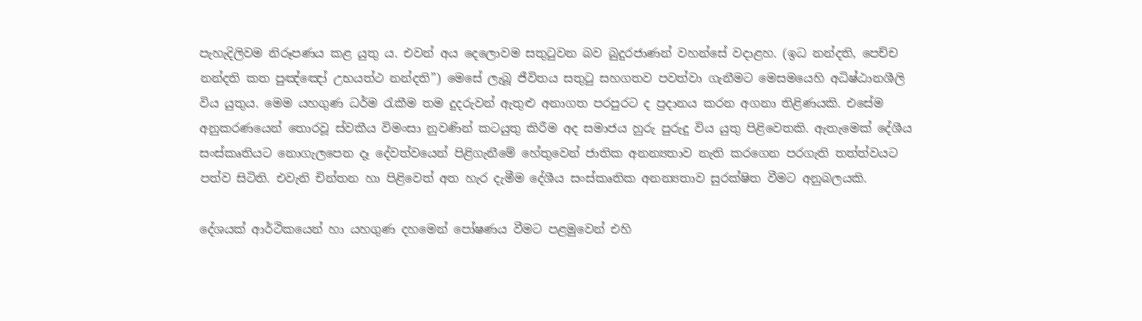පැහැදිලිවම නිරූපණය කළ යුතු ය. එවන් අය දෙලොවම සතුටුවන බව බුදුරජාණන් වහන්සේ වදාළහ. (ඉධ නන්දති, පෙච්ච නන්දති කත පුඤ්ඤෝ උභයත්ථ නන්දති”) මෙසේ ලැබූ ජීවිතය සතුටු සහගතව පවත්වා ගැනීමට මෙසමයෙහි අධිෂ්ඨානශීලි විය යුතුය. මෙම යහගුණ ධර්ම රැකීම තම දුදරුවන් ඇතුළු අනාගත පරපුරට ද ප්‍රදානය කරන අගනා තිළිණයකි. එසේම අනුකරණයෙන් තොරවූ ස්වකීය විමංසා නුවණින් කටයුතු කිරීම අද සමාජය හුරු පුරුදු විය යුතු පිළිවෙතකි. ඇතැමෙක් දේශීය සංස්කෘතියට නොගැලපෙන දෑ දේවත්වයෙන් පිළිගැනීමේ හේතුවෙන් ජාතික අනන්‍යතාව නැති කරගෙන පරගැති තත්ත්වයට පත්ව සිටිති. එවැනි චින්තන හා පිළිවෙත් අත හැර දැමීම දේශීය සංස්කෘතික අනන්‍යතාව සුරක්ෂිත වීමට අනුබලයකි.

දේශයක් ආර්ථිකයෙන් හා යහගුණ දහමෙන් පෝෂණය වීමට පළමුවෙන් එහි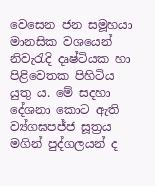වෙසෙන ජන සමූහයා මානසික වශයෙන් නිවැරැදි දෘෂ්ටියක හා පිළිවෙතක පිහිටිය යුතු ය. මේ සදහා දේශනා කොට ඇති ව්‍ය්ගඝපජ්ජ සූත්‍රය මගින් පුද්ගලයන් ද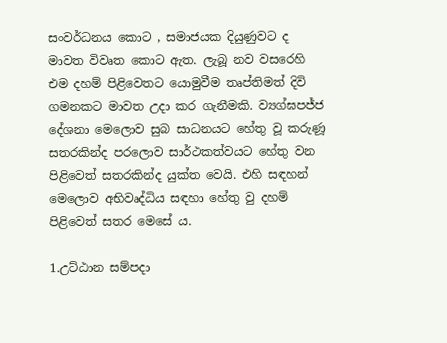සංවර්ධනය කොට , සමාජයක දියුණුවට ද මාවත විවෘත කොට ඇත. ලැබූ නව වසරෙහි එම දහම් පිළිවෙතට යොමුවීම තෘප්තිමත් දිවි ගමනකට මාවත උදා කර ගැනීමකි. ව්‍යග්ඝපජ්ජ දේශනා මෙලොව සුබ සාධනයට හේතු වූ කරුණූ සතරකින්ද පරලොව සාර්ථකත්වයට හේතු වන පිළිවෙත් සතරකින්ද යුක්ත වෙයි. එහි සඳහන් මෙලොව අභිවෘද්ධිය සඳහා හේතු වු දහම් පිළිවෙත් සතර මෙසේ ය.

1.උට්ඨාන සම්පදා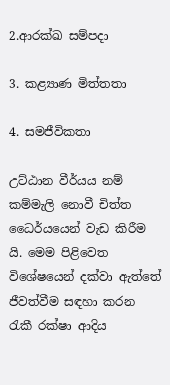2.ආරක්ඛ සම්පදා

3. කළ්‍යාණ මිත්තතා

4. සමජීවිකතා

උට්ඨාන වීර්යය නම් කම්මැලි නොවී චිත්ත ධෛර්යයෙන් වැඩ කිරීම යි. මෙම පිළිවෙත විශේෂයෙන් දක්වා ඇත්තේ ජීවත්වීම සඳහා කරන රැකී රක්ෂා ආදිය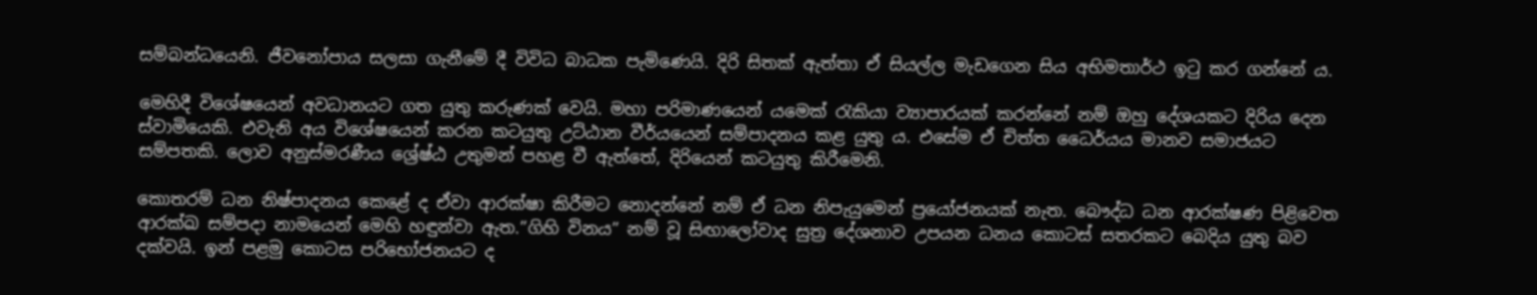සම්බන්ධයෙනි. ජීවනෝපාය සලසා ගැනීමේ දී විවිධ බාධක පැමිණෙයි. දිරි සිතක් ඇත්තා ඒ සියල්ල මැඩගෙන සිය අභිමතාර්ථ ඉටු කර ගන්නේ ය.

මෙහිදී විශේෂයෙන් අවධානයට ගත යුතු කරුණක් වෙයි. මහා පරිමාණයෙන් යමෙක් රැකියා ව්‍යාපාරයක් කරන්නේ නම් ඔහු දේශයකට දිරිය දෙන ස්වාමියෙකි. එවැනි අය විශේෂයෙන් කරන කටයුතු උට්ඨාන වීර්යයෙන් සම්පාදනය කළ යුතු ය. එසේම ඒ චිත්ත ධෛර්යය මානව සමාජයට සම්පතකි. ලොව අනුස්මරණීය ශ්‍රේෂ්ඨ උතුමන් පහළ වී ඇත්තේ, දිරියෙන් කටයුතු කිරීමෙනි.

කොතරම් ධන නිෂ්පාදනය කෙළේ ද ඒවා ආරක්ෂා කිරීමට නොදන්නේ නම් ඒ ධන නිපැයුමෙන් ප්‍රයෝජනයක් නැත. බෞද්ධ ධන ආරක්ෂණ පිළිවෙත ආරක්ඛ සම්පදා නාමයෙන් මෙහි හඳුන්වා ඇත.”ගිහි විනය” නම් වූ සිඟාලෝවාද සුත්‍ර දේශනාව උපයන ධනය කොටස් සතරකට බෙදිය යුතු බව දක්වයි. ඉන් පළමු කොටස පරිභෝජනයට ද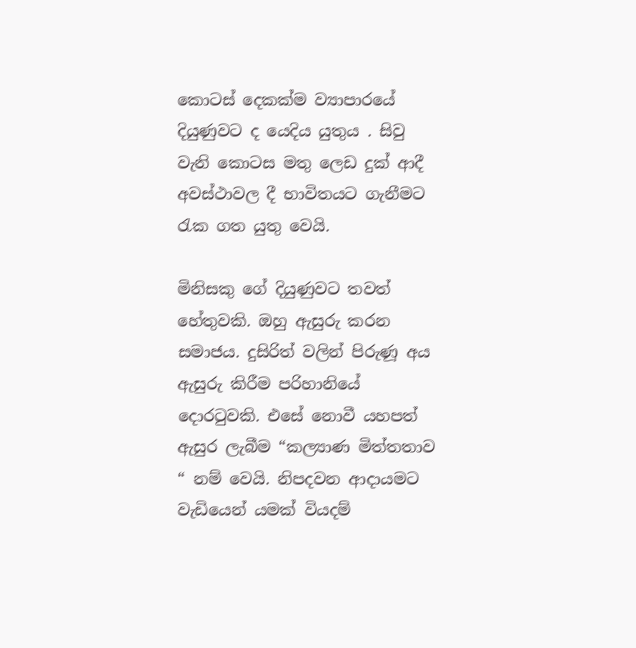කොටස් දෙකක්ම ව්‍යාපාරයේ දියුණුවට ද යෙදිය යුතුය . සිවු වැනි කොටස මතු ලෙඩ දුක් ආදී අවස්ථාවල දී භාවිතයට ගැනීමට රැක ගත යුතු වෙයි.

මිනිසකු ගේ දියුණුවට තවත් හේතුවකි. ඔහු ඇසුරු කරන සමාජය. දුසිරිත් වලින් පිරුණූ අය ඇසුරු කිරීම පරිහානියේ දොරටුවකි. එසේ නොවී යහපත් ඇසුර ලැබීම “කල්‍යාණ මිත්තතාව “ නම් වෙයි. නිපදවන ආදායමට වැඩියෙන් යමක් වියදම්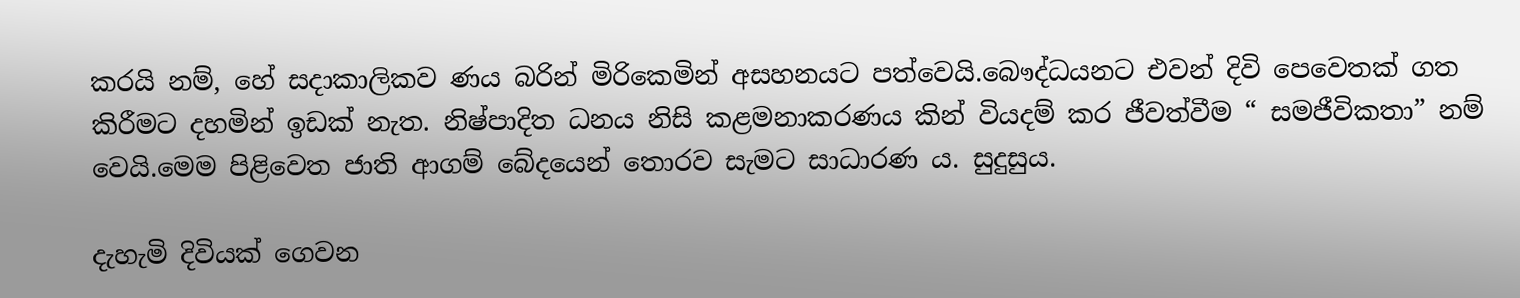කරයි නම්, හේ සදාකාලිකව ණය බරින් මිරිකෙමින් අසහනයට පත්වෙයි.බෞද්ධයනට එවන් දිවි පෙවෙතක් ගත කිරීමට දහමින් ඉඩක් නැත. නිෂ්පාදිත ධනය නිසි කළමනාකරණය කින් වියදම් කර ජීවත්වීම “ සමජීවිකතා” නම් වෙයි.මෙම පිළිවෙත ජාති ආගම් බේදයෙන් තොරව සැමට සාධාරණ ය. සුදුසුය.

දැහැමි දිවියක් ගෙවන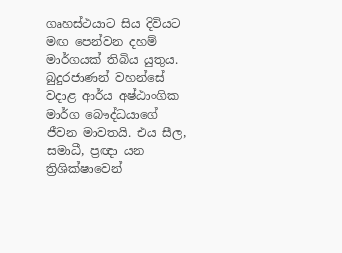ගෘහස්ථයාට සිය දිවියට මඟ පෙන්වන දහම් මාර්ගයක් තිබිය යුතුය. බුදුරජාණන් වහන්සේ වදාළ ආර්ය අෂ්ඨාංගික මාර්ග බෞද්ධයාගේ ජීවන මාවතයි. එය සීල, සමාධී, ප්‍රඥා යන ත්‍රිශික්ෂාවෙන්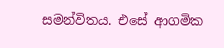සමන්විතය. එසේ ආගමික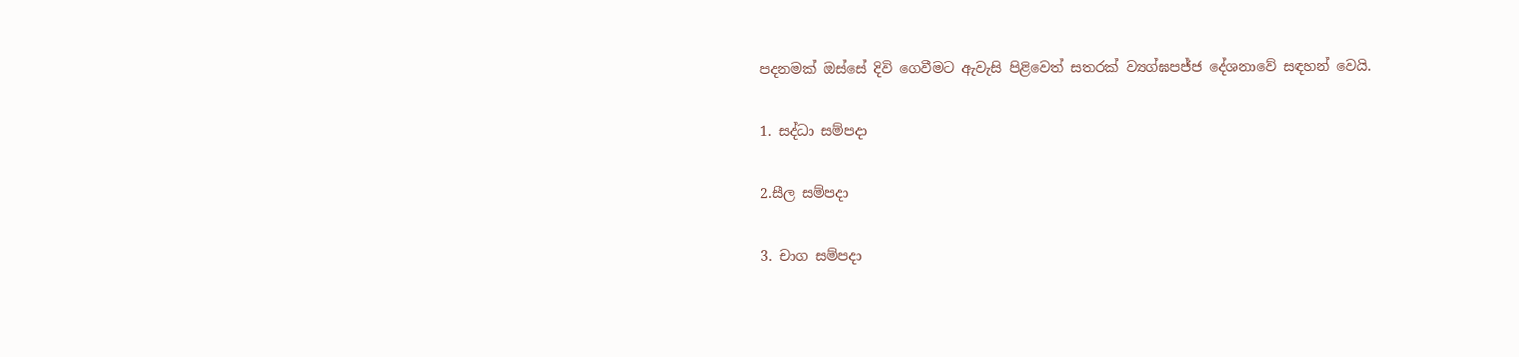පදනමක් ඔස්සේ දිවි ගෙවීමට ඇවැසි පිළිවෙත් සතරක් ව්‍යග්ඝපජ්ජ දේශනාවේ සඳහන් වෙයි.

1. සද්ධා සම්පදා

2.සීල සම්පදා

3. චාග සම්පදා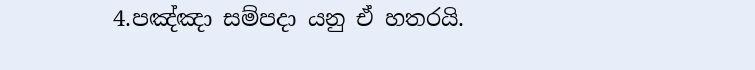4.පඤ්ඤා සම්පදා යනු ඒ හතරයි.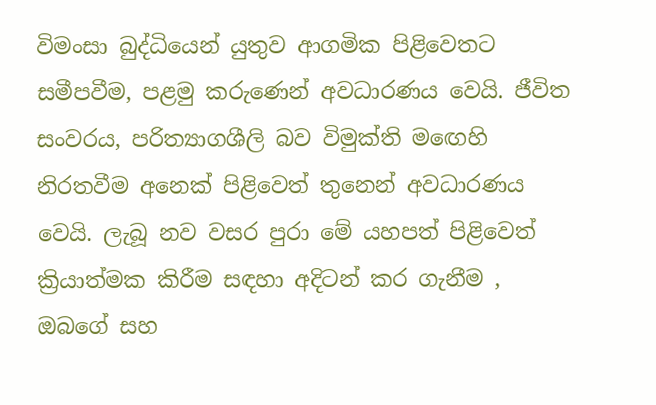විමංසා බුද්ධියෙන් යුතුව ආගමික පිළිවෙතට සමීපවීම, පළමු කරුණෙන් අවධාරණය වෙයි. ජීවිත සංවරය, පරිත්‍යාගශීලි බව විමුක්ති මඟෙහි නිරතවීම අනෙක් පිළිවෙත් තුනෙන් අවධාරණය වෙයි. ලැබූ නව වසර පුරා මේ යහපත් පිළිවෙත් ක්‍රියාත්මක කිරීම සඳහා අදිටන් කර ගැනීම , ඔබගේ සහ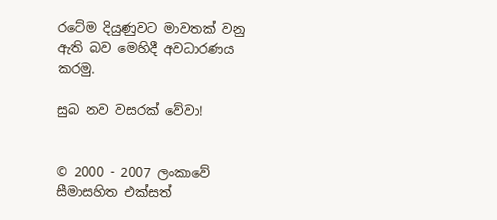රටේම දියුණුවට මාවතක් වනු ඇති බව මෙහිදී අවධාරණය කරමු.

සුබ නව වසරක් වේවා!


© 2000 - 2007 ලංකාවේ සීමාසහිත එක්සත්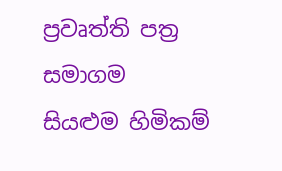ප්‍රවෘත්ති පත්‍ර සමාගම
සියළුම හිමිකම්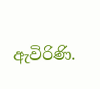ඇවිරිණි.